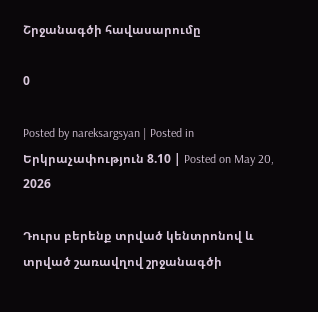Շրջանագծի հավասարումը

0

Posted by nareksargsyan | Posted in Երկրաչափություն 8.10 | Posted on May 20, 2026

Դուրս բերենք տրված կենտրոնով և տրված շառավղով շրջանագծի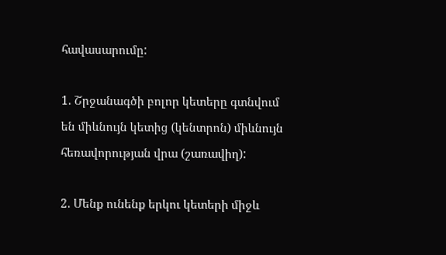հավասարումը:

1. Շրջանագծի բոլոր կետերը գտնվում են միևնույն կետից (կենտրոն) միևնույն հեռավորության վրա (շառավիղ):

2. Մենք ունենք երկու կետերի միջև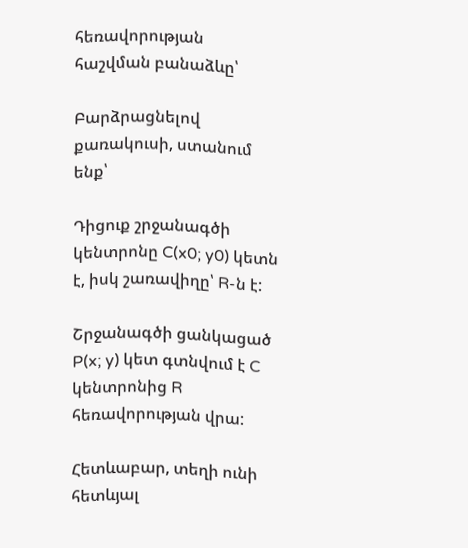հեռավորության հաշվման բանաձևը՝

Բարձրացնելով քառակուսի, ստանում ենք՝

Դիցուք շրջանագծի կենտրոնը C(x0; y0) կետն է, իսկ շառավիղը՝ R-ն է:

Շրջանագծի ցանկացած P(x; y) կետ գտնվում է C կենտրոնից R հեռավորության վրա:

Հետևաբար, տեղի ունի հետևյալ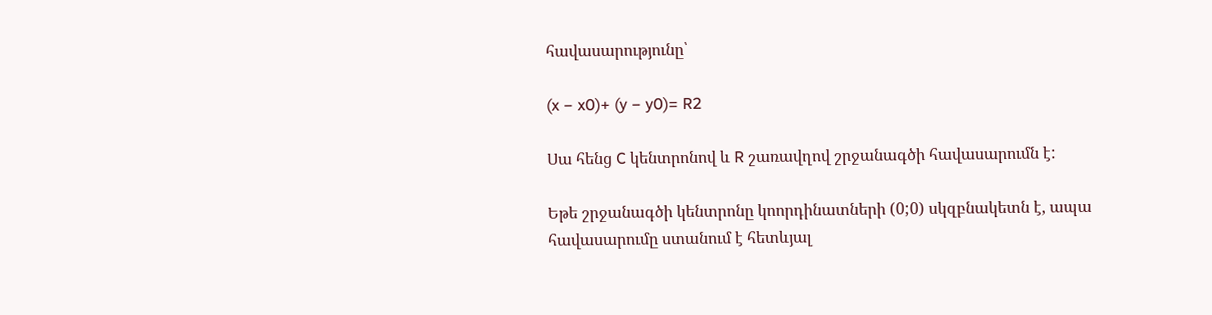հավասարությունը՝

(x − x0)+ (y − y0)= R2

Սա հենց C կենտրոնով և R շառավղով շրջանագծի հավասարումն է:

Եթե շրջանագծի կենտրոնը կոորդինատների (0;0) սկզբնակետն է, ապա հավասարումը ստանում է հետևյալ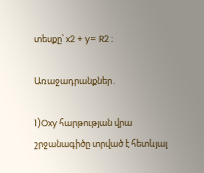տեսքը՝ x2 + y= R2 ։

Առաջադրանքներ․

1)Oxy հարթության վրա շրջանագիծը տրված է հետևյալ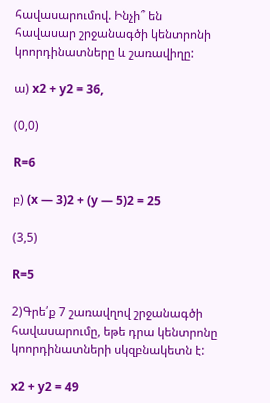հավասարումով. Ինչի՞ են հավասար շրջանագծի կենտրոնի կոորդինատները և շառավիղը:

ա) x2 + y2 = 36,

(0,0)

R=6

բ) (x — 3)2 + (y — 5)2 = 25

(3,5)

R=5

2)Գրե՛ք 7 շառավղով շրջանագծի հավասարումը, եթե դրա կենտրոնը կոորդինատների սկզբնակետն է:

x2 + y2 = 49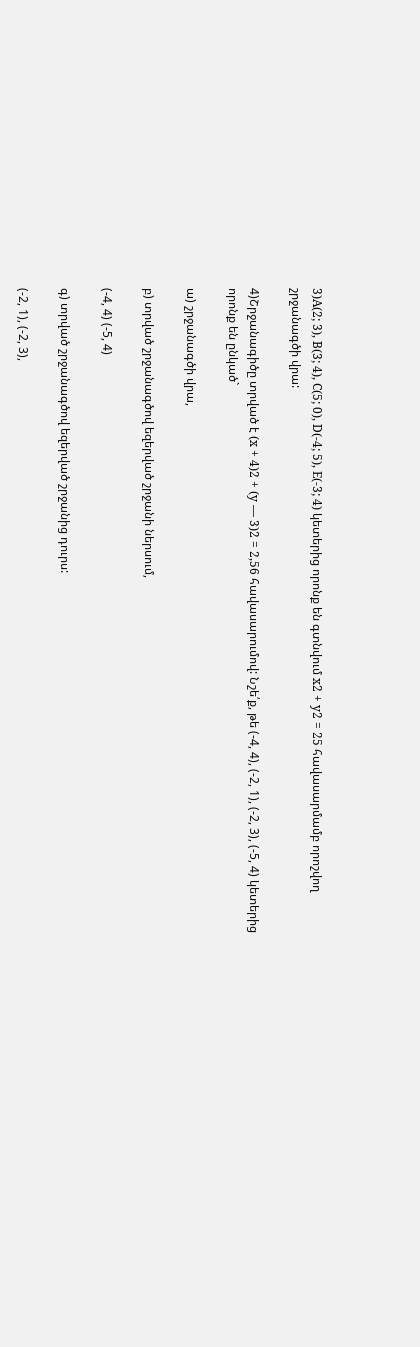3)A(2; 3), B(3; 4), C(5; 0), D(-4; 5), E(-3; 4) կետերից որոնք են գտնվում x2 + y2 = 25 հավասարմամբ որոշվող շրջանագծի վրա:

4)Շրջանագիծը տրված է (x + 4)2 + (y — 3)2 = 2,56 հավասարումով: Նշե՛ք, թե (-4, 4), (-2, 1), (-2, 3), (-5, 4) կետերից որոնք են ընկած`

ա) շրջանագծի վրա,

բ) տրված շրջանագծով եզերված շրջանի ներսում,

(-4, 4) (-5, 4)

գ) տրված շրջանագծով եզերված շրջանից դուրս:

(-2, 1), (-2, 3),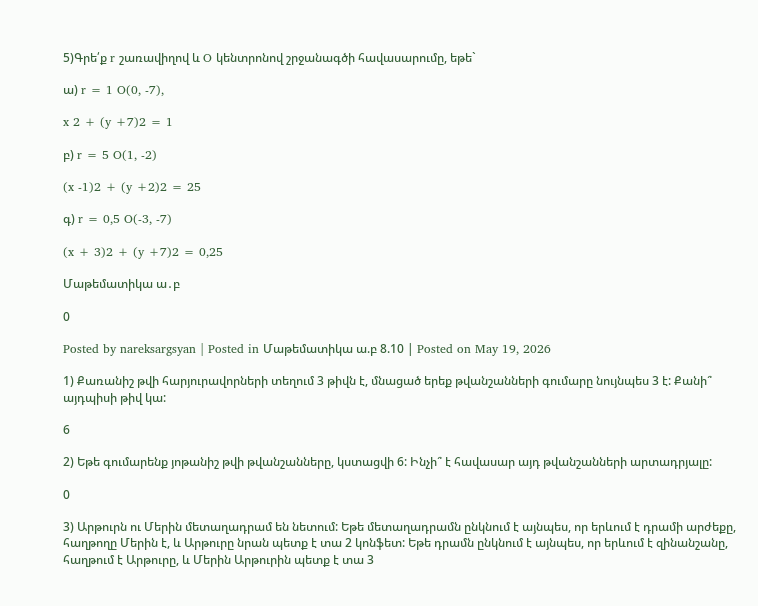5)Գրե՛ք r շառավիղով և O կենտրոնով շրջանագծի հավասարումը, եթե`

ա) r = 1 O(0, -7),

x 2 + (y +7)2 = 1

բ) r = 5 O(1, -2)

(x -1)2 + (y +2)2 = 25

գ) r = 0,5 O(-3, -7)

(x + 3)2 + (y +7)2 = 0,25

Մաթեմատիկա ա․բ

0

Posted by nareksargsyan | Posted in Մաթեմատիկա ա.բ 8.10 | Posted on May 19, 2026

1) Քառանիշ թվի հարյուրավորների տեղում 3 թիվն է, մնացած երեք թվանշանների գումարը նույնպես 3 է: Քանի՞ այդպիսի թիվ կա:

6

2) Եթե գումարենք յոթանիշ թվի թվանշանները, կստացվի 6: Ինչի՞ է հավասար այդ թվանշանների արտադրյալը:

0

3) Արթուրն ու Մերին մետաղադրամ են նետում: Եթե մետաղադրամն ընկնում է այնպես, որ երևում է դրամի արժեքը, հաղթողը Մերին է, և Արթուրը նրան պետք է տա 2 կոնֆետ: Եթե դրամն ընկնում է այնպես, որ երևում է զինանշանը, հաղթում է Արթուրը, և Մերին Արթուրին պետք է տա 3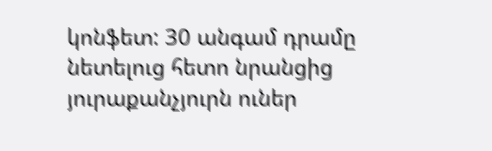կոնֆետ: 30 անգամ դրամը նետելուց հետո նրանցից յուրաքանչյուրն ուներ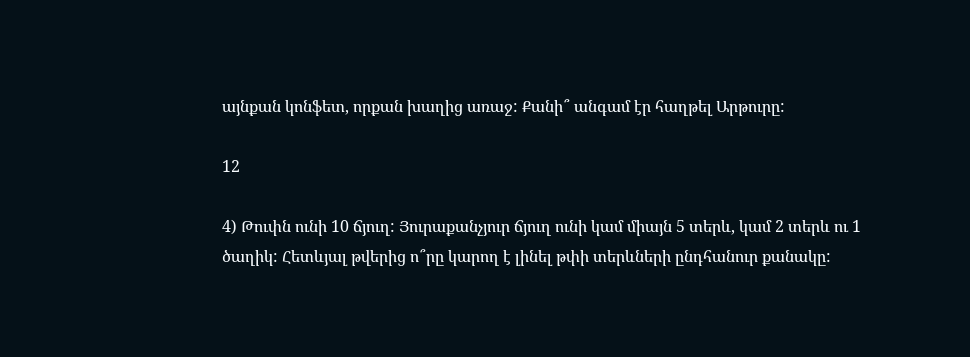այնքան կոնֆետ, որքան խաղից առաջ: Քանի՞ անգամ էր հաղթել Արթուրը:

12

4) Թուփն ունի 10 ճյուղ: Յուրաքանչյուր ճյուղ ունի կամ միայն 5 տերև, կամ 2 տերև ու 1 ծաղիկ: Հետևյալ թվերից ո՞րը կարող է լինել թփի տերևների ընդհանուր քանակը: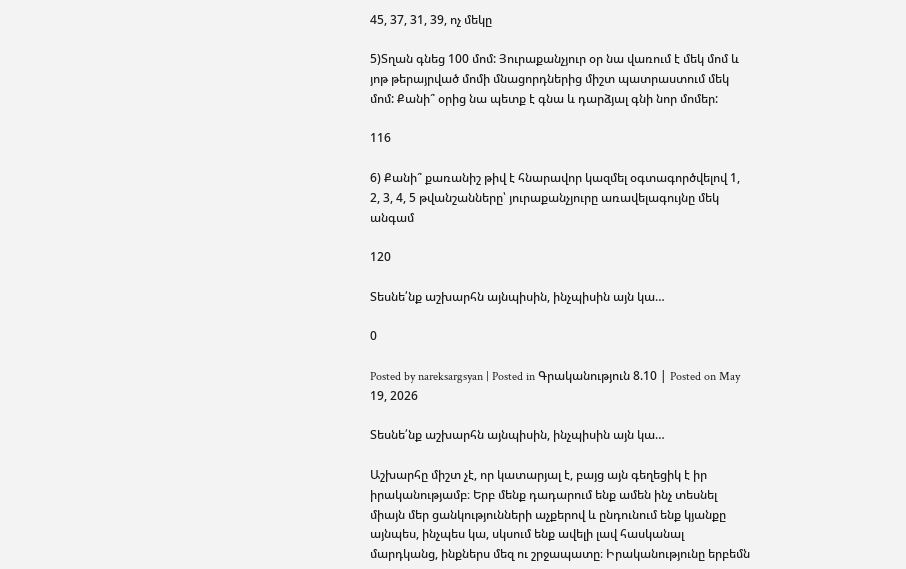45, 37, 31, 39, ոչ մեկը

5)Տղան գնեց 100 մոմ: Յուրաքանչյուր օր նա վառում է մեկ մոմ և յոթ թերայրված մոմի մնացորդներից միշտ պատրաստում մեկ մոմ: Քանի՞ օրից նա պետք է գնա և դարձյալ գնի նոր մոմեր:

116

6) Քանի՞ քառանիշ թիվ է հնարավոր կազմել օգտագործվելով 1, 2, 3, 4, 5 թվանշանները՝ յուրաքանչյուրը առավելագույնը մեկ անգամ

120

Տեսնե՛նք աշխարհն այնպիսին, ինչպիսին այն կա…

0

Posted by nareksargsyan | Posted in Գրականություն 8.10 | Posted on May 19, 2026

Տեսնե՛նք աշխարհն այնպիսին, ինչպիսին այն կա…

Աշխարհը միշտ չէ, որ կատարյալ է, բայց այն գեղեցիկ է իր իրականությամբ։ Երբ մենք դադարում ենք ամեն ինչ տեսնել միայն մեր ցանկությունների աչքերով և ընդունում ենք կյանքը այնպես, ինչպես կա, սկսում ենք ավելի լավ հասկանալ մարդկանց, ինքներս մեզ ու շրջապատը։ Իրականությունը երբեմն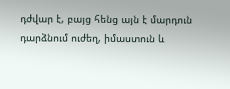դժվար է, բայց հենց այն է մարդուն դարձնում ուժեղ, իմաստուն և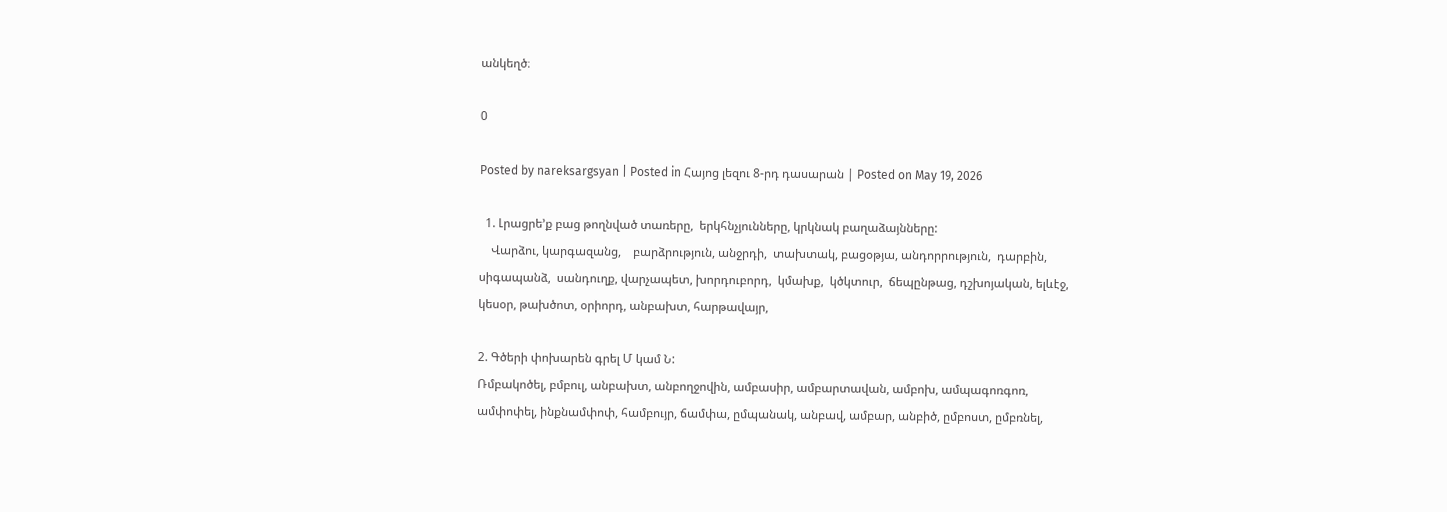անկեղծ։

0

Posted by nareksargsyan | Posted in Հայոց լեզու 8-րդ դասարան | Posted on May 19, 2026

  1. Լրացրե’ք բաց թողնված տառերը,  երկհնչյունները, կրկնակ բաղաձայնները:
    Վարձու, կարգազանց,    բարձրություն, անջրդի,  տախտակ, բացօթյա, անդորրություն,  դարբին, սիգապանձ,  սանդուղք, վարչապետ, խորդուբորդ,  կմախք,  կծկտուր,  ճեպընթաց, դշխոյական, ելևէջ, կեսօր, թախծոտ, օրիորդ, անբախտ, հարթավայր,

2. Գծերի փոխարեն գրել Մ կամ Ն:
Ռմբակոծել, բմբուլ, անբախտ, անբողջովին, ամբասիր, ամբարտավան, ամբոխ, ամպագոռգոռ, ամփոփել, ինքնամփոփ, համբույր, ճամփա, ըմպանակ, անբավ, ամբար, անբիծ, ըմբոստ, ըմբռնել,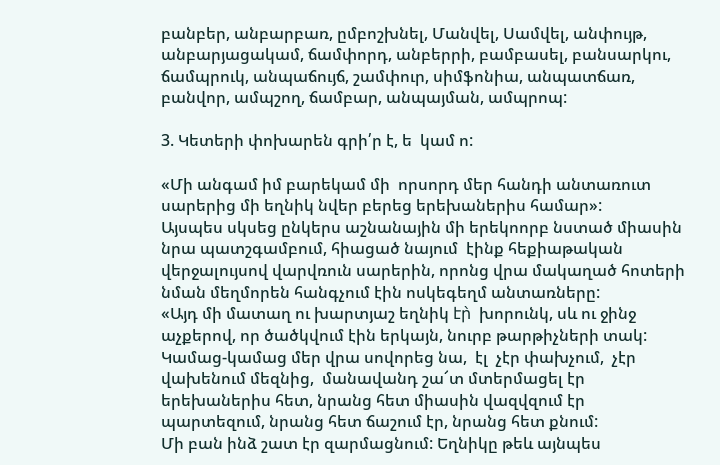բանբեր, անբարբառ, ըմբոշխնել, Մանվել, Սամվել, անփույթ, անբարյացակամ, ճամփորդ, անբերրի, բամբասել, բանսարկու, ճամպրուկ, անպաճույճ, շամփուր, սիմֆոնիա, անպատճառ, բանվոր, ամպշող, ճամբար, անպայման, ամպրոպ:

3. Կետերի փոխարեն գրի՛ր է, ե  կամ ո:

«Մի անգամ իմ բարեկամ մի  որսորդ մեր հանդի անտառուտ սարերից մի եղնիկ նվեր բերեց երեխաներիս համար»:
Այսպես սկսեց ընկերս աշնանային մի երեկոորբ նստած միասին նրա պատշգամբում, հիացած նայում  էինք հեքիաթական վերջալույսով վարվռուն սարերին, որոնց վրա մակաղած հոտերի նման մեղմորեն հանգչում էին ոսկեգեղմ անտառները:
«Այդ մի մատաղ ու խարտյաշ եղնիկ էր̀  խորունկ, սև ու ջինջ աչքերով, որ ծածկվում էին երկայն, նուրբ թարթիչների տակ:
Կամաց-կամաց մեր վրա սովորեց նա,  էլ  չէր փախչում,  չէր վախենում մեզնից,  մանավանդ շա՜տ մտերմացել էր երեխաներիս հետ, նրանց հետ միասին վազվզում էր պարտեզում, նրանց հետ ճաշում էր, նրանց հետ քնում:
Մի բան ինձ շատ էր զարմացնում: Եղնիկը թեև այնպես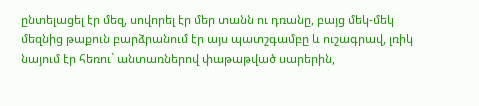ընտելացել էր մեզ, սովորել էր մեր տանն ու դռանը, բայց մեկ-մեկ մեզնից թաքուն բարձրանում էր այս պատշգամբը և ուշագրավ, լռիկ նայում էր հեռու` անտառներով փաթաթված սարերին,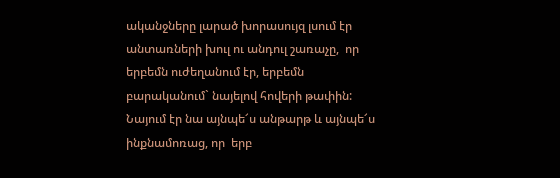ականջները լարած խորասույզ լսում էր անտառների խուլ ու անդուլ շառաչը,  որ   երբեմն ուժեղանում էր, երբեմն բարականում` նայելով հովերի թափին: Նայում էր նա այնպե՜ս անթարթ և այնպե՜ս ինքնամոռաց, որ  երբ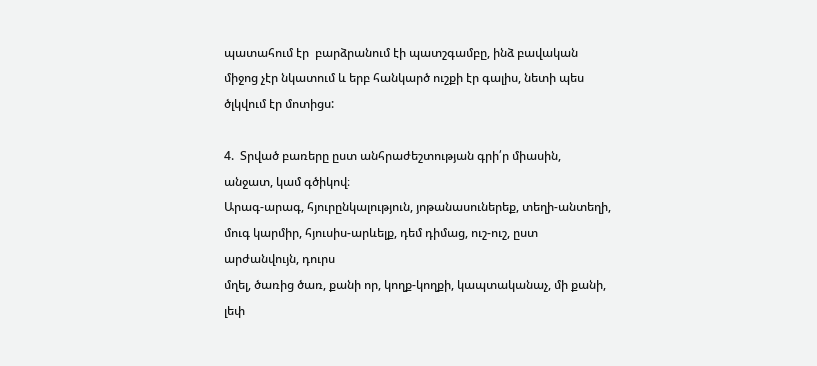պատահում էր  բարձրանում էի պատշգամբը, ինձ բավական միջոց չէր նկատում և երբ հանկարծ ուշքի էր գալիս, նետի պես ծլկվում էր մոտիցս:

4.  Տրված բառերը ըստ անհրաժեշտության գրի՛ր միասին, անջատ, կամ գծիկով։
Արագ-արագ, հյուրընկալություն, յոթանասուներեք, տեղի-անտեղի,
մուգ կարմիր, հյուսիս-արևելք, դեմ դիմաց, ուշ-ուշ, ըստ արժանվույն, դուրս
մղել, ծառից ծառ, քանի որ, կողք-կողքի, կապտականաչ, մի քանի, լեփ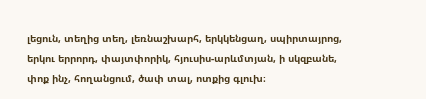լեցուն, տեղից տեղ, լեռնաշխարհ, երկկենցաղ, սպիրտայրոց, երկու երրորդ, փայտփորիկ, հյուսիս-արևմտյան, ի սկզբանե, փոք ինչ, հողանցում, ծափ տալ, ոտքից գլուխ։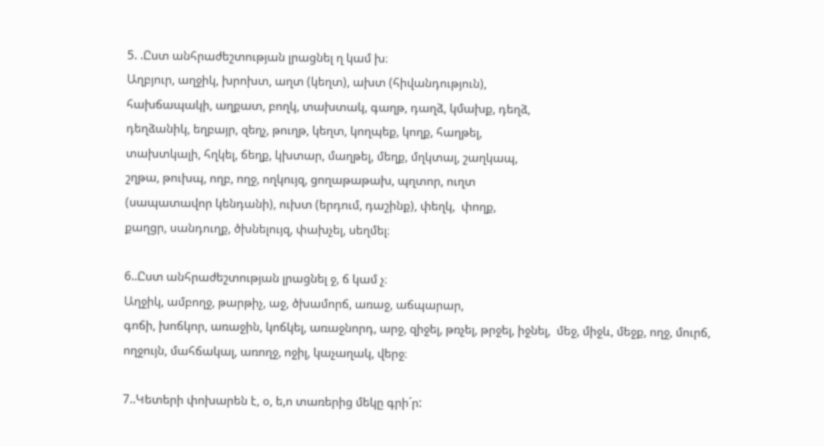5. .Ըստ անհրաժեշտության լրացնել ղ կամ խ։
Աղբյուր, աղջիկ, խրոխտ, աղտ (կեղտ), ախտ (հիվանդություն),
հախճապակի, աղքատ, բողկ, տախտակ, գաղթ, դաղձ, կմախք, դեղձ,
դեղձանիկ, եղբայր, զեղչ, թուղթ, կեղտ, կողպեք, կողք, հաղթել,
տախտկալի, հղկել, ճեղք, կխտար, մաղթել, մեղք, մղկտալ, շաղկապ,
շղթա, թուխպ, ողբ, ողջ, ողկույզ, ցողաթաթախ, պղտոր, ուղտ
(սապատավոր կենդանի), ուխտ (երդում, դաշինք), փեղկ,  փողք,
քաղցր, սանդուղք, ծխնելույզ, փախչել, սեղմել։

6..Ըստ անհրաժեշտության լրացնել ջ, ճ կամ չ։
Աղջիկ, ամբողջ, թարթիչ, աջ, ծխամորճ, առաջ, աճպարար,
գոճի, խոճկոր, առաջին, կոճկել, առաջնորդ, արջ, զիջել, թռչել, թրջել, իջնել,  մեջ, միջև, մեջք, ողջ, մուրճ, ողջույն, մահճակալ, առողջ, ոջիլ, կաչաղակ, վերջ։

7..Կետերի փոխարեն է, օ, ե,ո տառերից մեկը գրի´ր: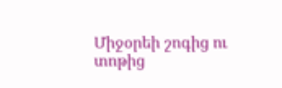Միջօրեի շոգից ու տոթից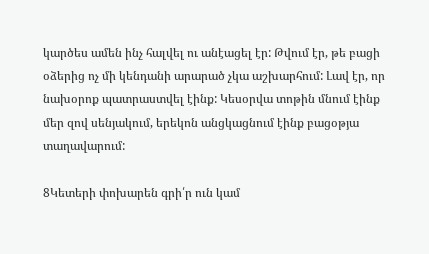կարծես ամեն ինչ հալվել ու անէացել էր: Թվում էր, թե բացի օձերից ոչ մի կենդանի արարած չկա աշխարհում: Լավ էր, որ նախօրոք պատրաստվել էինք: Կեսօրվա տոթին մնում էինք մեր զով սենյակում, երեկոն անցկացնում էինք բացօթյա տաղավարում:

8Կետերի փոխարեն գրի՛ր ուն կամ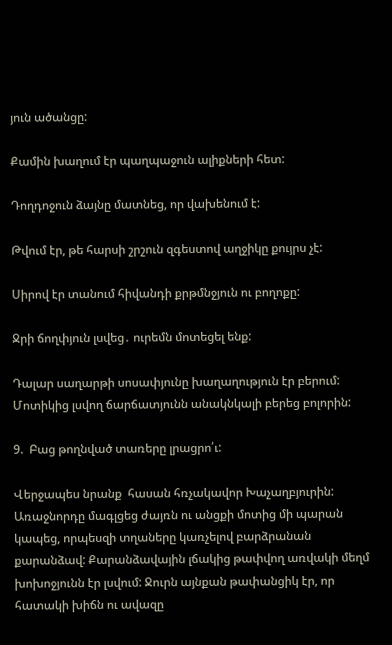յուն ածանցը:

Քամին խաղում էր պաղպաջուն ալիքների հետ:

Դողդոջուն ձայնը մատնեց, որ վախենում է:

Թվում էր, թե հարսի շրշուն զգեստով աղջիկը քույրս չէ:

Սիրով էր տանում հիվանդի քրթմնջյուն ու բողոքը:

Ջրի ճողփյուն լսվեց․ ուրեմն մոտեցել ենք:

Դալար սաղարթի սոսափյունը խաղաղություն էր բերում: Մոտիկից լսվող ճարճատյունն անակնկալի բերեց բոլորին:

9.  Բաց թողնված տառերը լրացրո՛ւ:

Վերջապես նրանք  հասան հռչակավոր Խաչաղբյուրին: Առաջնորդը մագլցեց ժայռն ու անցքի մոտից մի պարան կապեց, որպեսզի տղաները կառչելով բարձրանան քարանձավ: Քարանձավային լճակից թափվող առվակի մեղմ խոխոջյունն էր լսվում: Ջուրն այնքան թափանցիկ էր, որ հատակի խիճն ու ավազը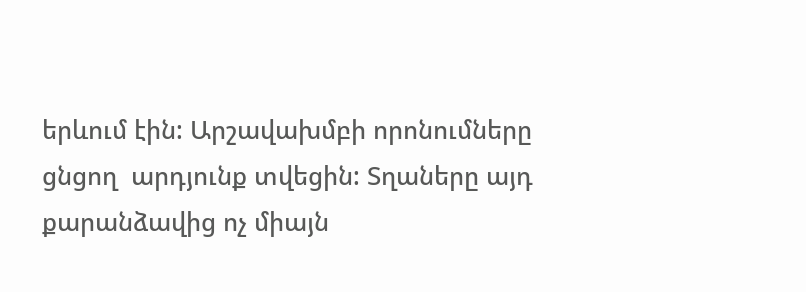երևում էին: Արշավախմբի որոնումները ցնցող  արդյունք տվեցին: Տղաները այդ քարանձավից ոչ միայն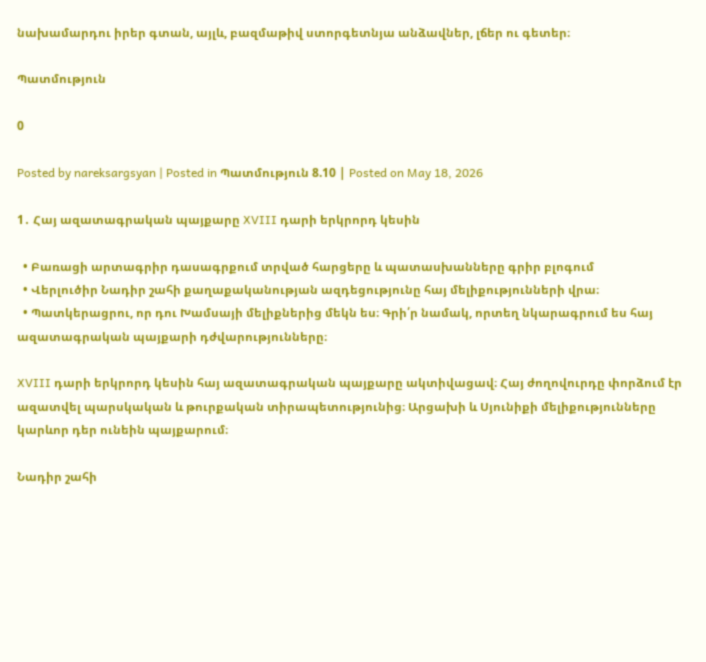նախամարդու իրեր գտան, այլև, բազմաթիվ ստորգետնյա անձավներ, լճեր ու գետեր։

Պատմություն

0

Posted by nareksargsyan | Posted in Պատմություն 8.10 | Posted on May 18, 2026

1․ Հայ ազատագրական պայքարը XVIII դարի երկրորդ կեսին

  • Բառացի արտագրիր դասագրքում տրված հարցերը և պատասխանները գրիր բլոգում
  • Վերլուծիր Նադիր շահի քաղաքականության ազդեցությունը հայ մելիքությունների վրա։
  • Պատկերացրու, որ դու Խամսայի մելիքներից մեկն ես։ Գրի՛ր նամակ, որտեղ նկարագրում ես հայ ազատագրական պայքարի դժվարությունները։

XVIII դարի երկրորդ կեսին հայ ազատագրական պայքարը ակտիվացավ։ Հայ ժողովուրդը փորձում էր ազատվել պարսկական և թուրքական տիրապետությունից։ Արցախի և Սյունիքի մելիքությունները կարևոր դեր ունեին պայքարում։

Նադիր շահի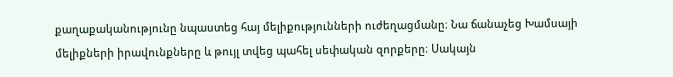քաղաքականությունը նպաստեց հայ մելիքությունների ուժեղացմանը։ Նա ճանաչեց Խամսայի մելիքների իրավունքները և թույլ տվեց պահել սեփական զորքերը։ Սակայն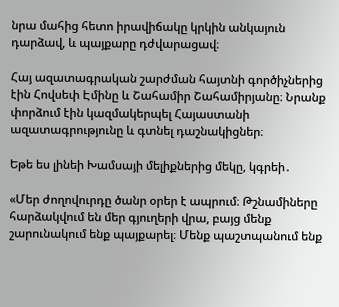նրա մահից հետո իրավիճակը կրկին անկայուն դարձավ, և պայքարը դժվարացավ։

Հայ ազատագրական շարժման հայտնի գործիչներից էին Հովսեփ Էմինը և Շահամիր Շահամիրյանը։ Նրանք փորձում էին կազմակերպել Հայաստանի ազատագրությունը և գտնել դաշնակիցներ։

Եթե ես լինեի Խամսայի մելիքներից մեկը, կգրեի․

«Մեր ժողովուրդը ծանր օրեր է ապրում։ Թշնամիները հարձակվում են մեր գյուղերի վրա, բայց մենք շարունակում ենք պայքարել։ Մենք պաշտպանում ենք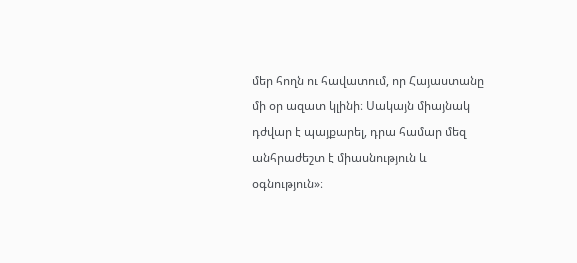մեր հողն ու հավատում, որ Հայաստանը մի օր ազատ կլինի։ Սակայն միայնակ դժվար է պայքարել, դրա համար մեզ անհրաժեշտ է միասնություն և օգնություն»։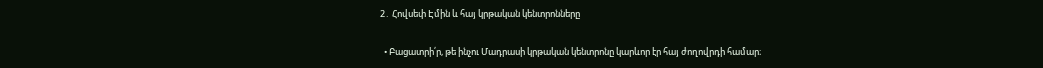2․ Հովսեփ Էմին և հայ կրթական կենտրոնները

  • Բացատրի՛ր, թե ինչու Մադրասի կրթական կենտրոնը կարևոր էր հայ ժողովրդի համար։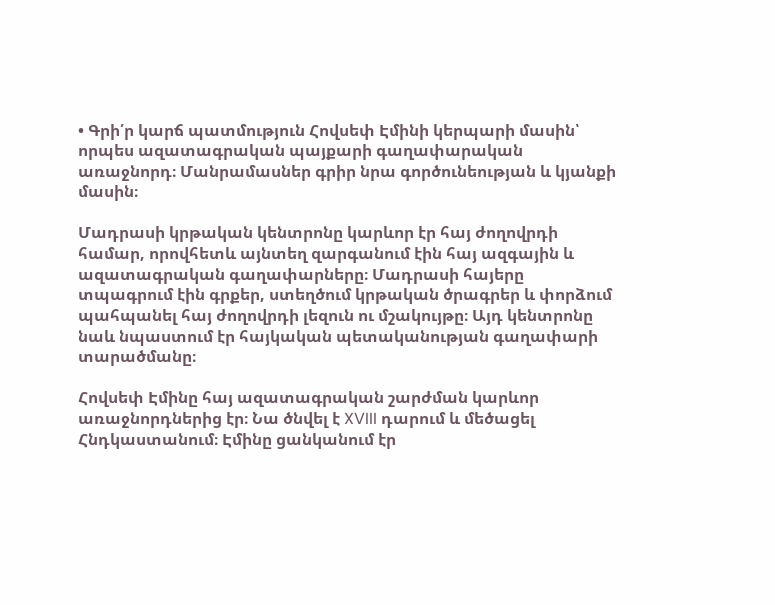• Գրի՛ր կարճ պատմություն Հովսեփ Էմինի կերպարի մասին՝ որպես ազատագրական պայքարի գաղափարական առաջնորդ։ Մանրամասներ գրիր նրա գործունեության և կյանքի մասին։

Մադրասի կրթական կենտրոնը կարևոր էր հայ ժողովրդի համար, որովհետև այնտեղ զարգանում էին հայ ազգային և ազատագրական գաղափարները։ Մադրասի հայերը տպագրում էին գրքեր, ստեղծում կրթական ծրագրեր և փորձում պահպանել հայ ժողովրդի լեզուն ու մշակույթը։ Այդ կենտրոնը նաև նպաստում էր հայկական պետականության գաղափարի տարածմանը։

Հովսեփ Էմինը հայ ազատագրական շարժման կարևոր առաջնորդներից էր։ Նա ծնվել է XVIII դարում և մեծացել Հնդկաստանում։ Էմինը ցանկանում էր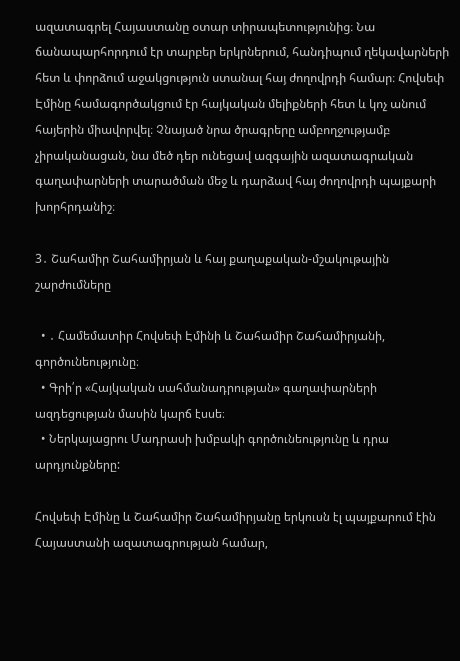ազատագրել Հայաստանը օտար տիրապետությունից։ Նա ճանապարհորդում էր տարբեր երկրներում, հանդիպում ղեկավարների հետ և փորձում աջակցություն ստանալ հայ ժողովրդի համար։ Հովսեփ Էմինը համագործակցում էր հայկական մելիքների հետ և կոչ անում հայերին միավորվել։ Չնայած նրա ծրագրերը ամբողջությամբ չիրականացան, նա մեծ դեր ունեցավ ազգային ազատագրական գաղափարների տարածման մեջ և դարձավ հայ ժողովրդի պայքարի խորհրդանիշ։

3․ Շահամիր Շահամիրյան և հայ քաղաքական-մշակութային շարժումները

  • ․ Համեմատիր Հովսեփ Էմինի և Շահամիր Շահամիրյանի, գործունեությունը։
  • Գրի՛ր «Հայկական սահմանադրության» գաղափարների ազդեցության մասին կարճ էսսե։
  • Ներկայացրու Մադրասի խմբակի գործունեությունը և դրա արդյունքները:

Հովսեփ Էմինը և Շահամիր Շահամիրյանը երկուսն էլ պայքարում էին Հայաստանի ազատագրության համար,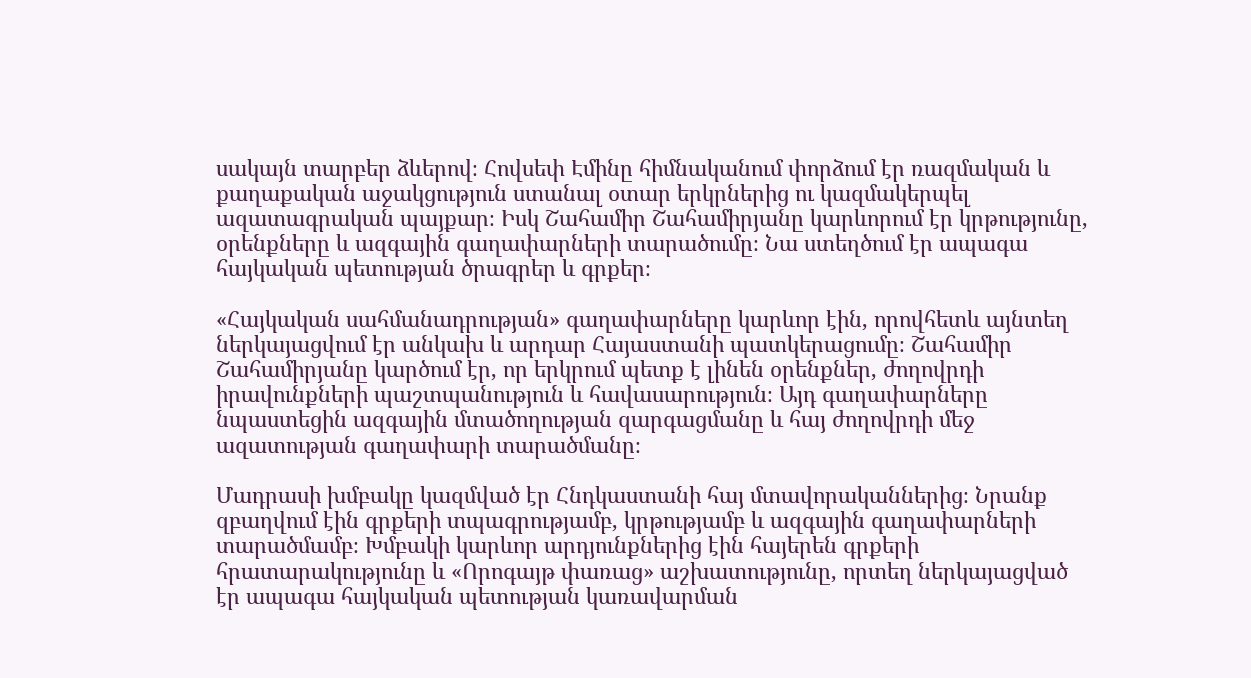սակայն տարբեր ձևերով։ Հովսեփ Էմինը հիմնականում փորձում էր ռազմական և քաղաքական աջակցություն ստանալ օտար երկրներից ու կազմակերպել ազատագրական պայքար։ Իսկ Շահամիր Շահամիրյանը կարևորում էր կրթությունը, օրենքները և ազգային գաղափարների տարածումը։ Նա ստեղծում էր ապագա հայկական պետության ծրագրեր և գրքեր։

«Հայկական սահմանադրության» գաղափարները կարևոր էին, որովհետև այնտեղ ներկայացվում էր անկախ և արդար Հայաստանի պատկերացումը։ Շահամիր Շահամիրյանը կարծում էր, որ երկրում պետք է լինեն օրենքներ, ժողովրդի իրավունքների պաշտպանություն և հավասարություն։ Այդ գաղափարները նպաստեցին ազգային մտածողության զարգացմանը և հայ ժողովրդի մեջ ազատության գաղափարի տարածմանը։

Մադրասի խմբակը կազմված էր Հնդկաստանի հայ մտավորականներից։ Նրանք զբաղվում էին գրքերի տպագրությամբ, կրթությամբ և ազգային գաղափարների տարածմամբ։ Խմբակի կարևոր արդյունքներից էին հայերեն գրքերի հրատարակությունը և «Որոգայթ փառաց» աշխատությունը, որտեղ ներկայացված էր ապագա հայկական պետության կառավարման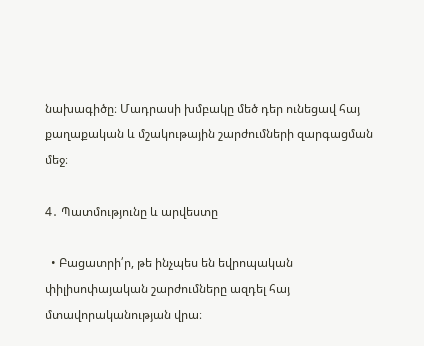նախագիծը։ Մադրասի խմբակը մեծ դեր ունեցավ հայ քաղաքական և մշակութային շարժումների զարգացման մեջ։

4․ Պատմությունը և արվեստը

  • Բացատրի՛ր, թե ինչպես են եվրոպական փիլիսոփայական շարժումները ազդել հայ մտավորականության վրա։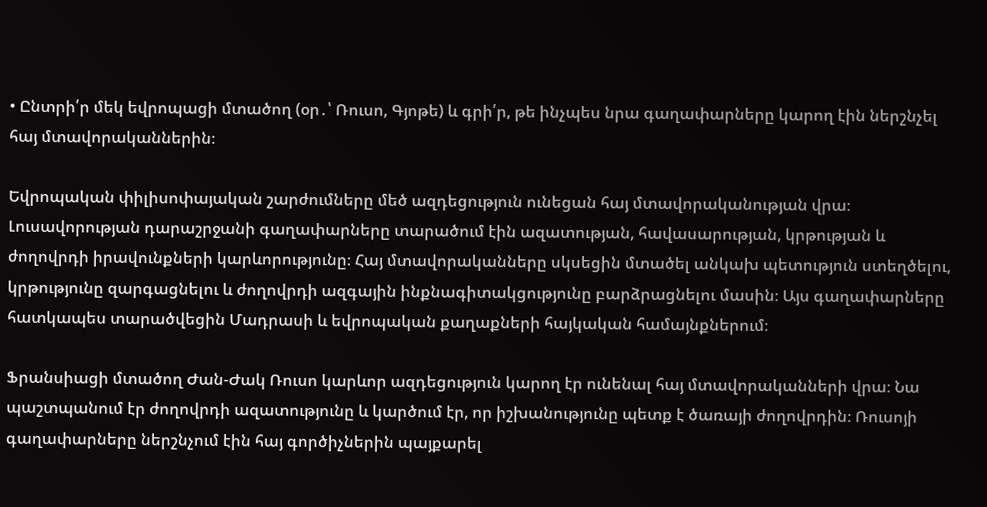• Ընտրի՛ր մեկ եվրոպացի մտածող (օր․՝ Ռուսո, Գյոթե) և գրի՛ր, թե ինչպես նրա գաղափարները կարող էին ներշնչել հայ մտավորականներին։

Եվրոպական փիլիսոփայական շարժումները մեծ ազդեցություն ունեցան հայ մտավորականության վրա։ Լուսավորության դարաշրջանի գաղափարները տարածում էին ազատության, հավասարության, կրթության և ժողովրդի իրավունքների կարևորությունը։ Հայ մտավորականները սկսեցին մտածել անկախ պետություն ստեղծելու, կրթությունը զարգացնելու և ժողովրդի ազգային ինքնագիտակցությունը բարձրացնելու մասին։ Այս գաղափարները հատկապես տարածվեցին Մադրասի և եվրոպական քաղաքների հայկական համայնքներում։

Ֆրանսիացի մտածող Ժան-Ժակ Ռուսո կարևոր ազդեցություն կարող էր ունենալ հայ մտավորականների վրա։ Նա պաշտպանում էր ժողովրդի ազատությունը և կարծում էր, որ իշխանությունը պետք է ծառայի ժողովրդին։ Ռուսոյի գաղափարները ներշնչում էին հայ գործիչներին պայքարել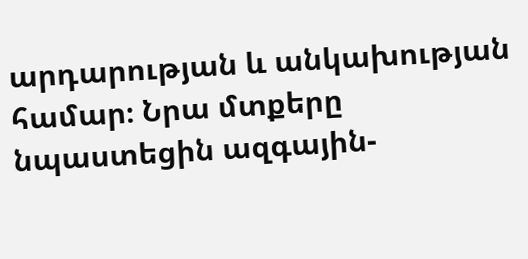արդարության և անկախության համար։ Նրա մտքերը նպաստեցին ազգային-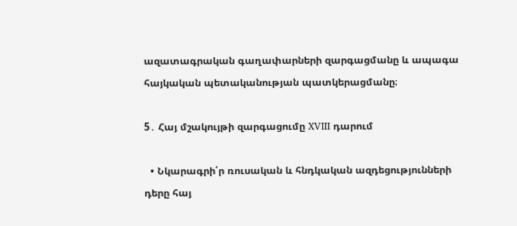ազատագրական գաղափարների զարգացմանը և ապագա հայկական պետականության պատկերացմանը։

5․ Հայ մշակույթի զարգացումը XVIII դարում

  • Նկարագրի՛ր ռուսական և հնդկական ազդեցությունների դերը հայ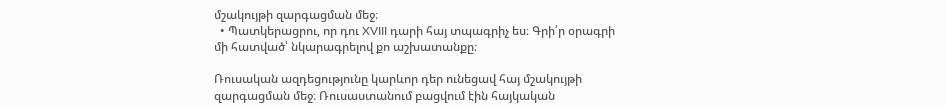մշակույթի զարգացման մեջ։
  • Պատկերացրու, որ դու XVIII դարի հայ տպագրիչ ես։ Գրի՛ր օրագրի մի հատված՝ նկարագրելով քո աշխատանքը։

Ռուսական ազդեցությունը կարևոր դեր ունեցավ հայ մշակույթի զարգացման մեջ։ Ռուսաստանում բացվում էին հայկական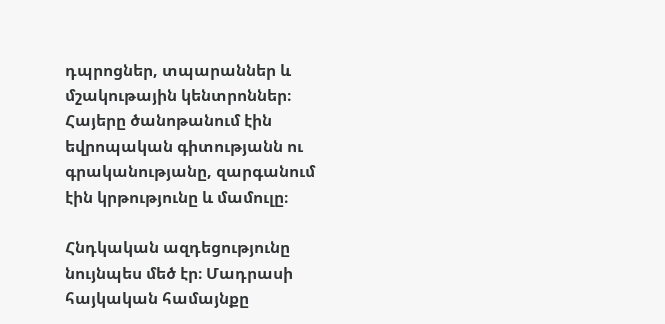դպրոցներ, տպարաններ և մշակութային կենտրոններ։ Հայերը ծանոթանում էին եվրոպական գիտությանն ու գրականությանը, զարգանում էին կրթությունը և մամուլը։

Հնդկական ազդեցությունը նույնպես մեծ էր։ Մադրասի հայկական համայնքը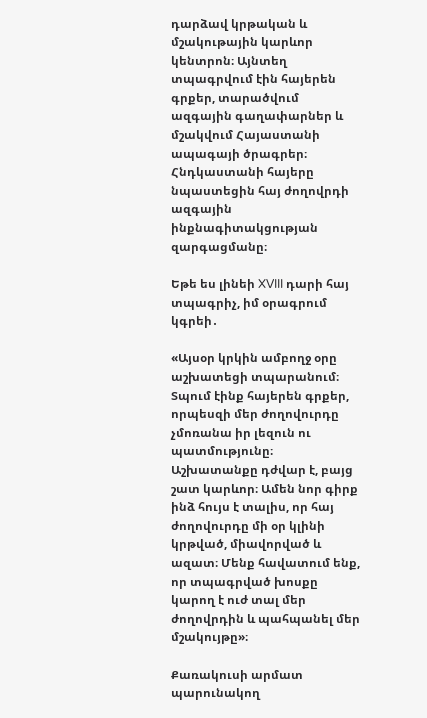դարձավ կրթական և մշակութային կարևոր կենտրոն։ Այնտեղ տպագրվում էին հայերեն գրքեր, տարածվում ազգային գաղափարներ և մշակվում Հայաստանի ապագայի ծրագրեր։ Հնդկաստանի հայերը նպաստեցին հայ ժողովրդի ազգային ինքնագիտակցության զարգացմանը։

Եթե ես լինեի XVIII դարի հայ տպագրիչ, իմ օրագրում կգրեի․

«Այսօր կրկին ամբողջ օրը աշխատեցի տպարանում։ Տպում էինք հայերեն գրքեր, որպեսզի մեր ժողովուրդը չմոռանա իր լեզուն ու պատմությունը։ Աշխատանքը դժվար է, բայց շատ կարևոր։ Ամեն նոր գիրք ինձ հույս է տալիս, որ հայ ժողովուրդը մի օր կլինի կրթված, միավորված և ազատ։ Մենք հավատում ենք, որ տպագրված խոսքը կարող է ուժ տալ մեր ժողովրդին և պահպանել մեր մշակույթը»։

Քառակուսի արմատ պարունակող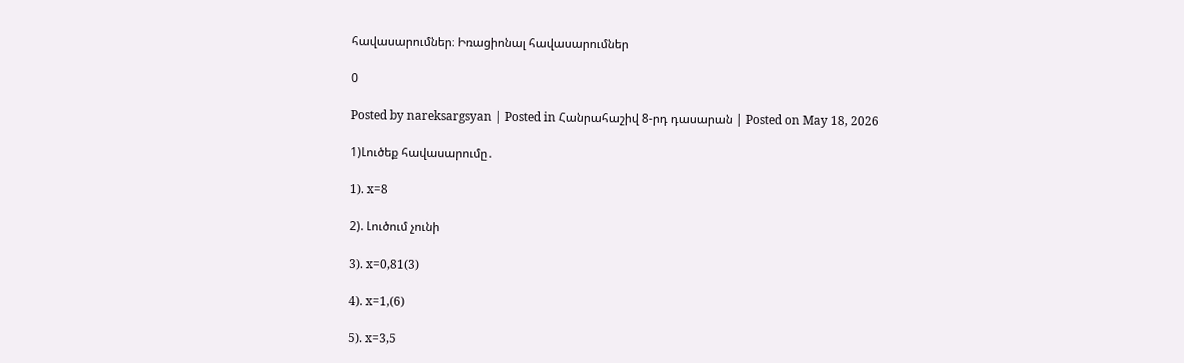հավասարումներ։ Իռացիոնալ հավասարումներ

0

Posted by nareksargsyan | Posted in Հանրահաշիվ 8-րդ դասարան | Posted on May 18, 2026

1)Լուծեք հավասարումը․

1). x=8

2). Լուծում չունի

3). x=0,81(3)

4). x=1,(6)

5). x=3,5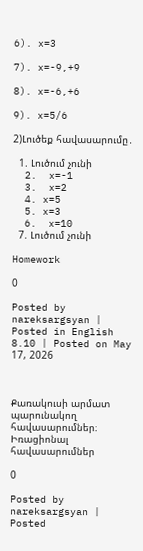6). x=3

7). x=-9,+9

8). x=-6,+6

9). x=5/6

2)Լուծեք հավասարումը․

  1. Լուծում չունի
  2.  x=-1
  3.  x=2
  4. x=5
  5. x=3
  6.  x=10
  7. Լուծում չունի

Homework

0

Posted by nareksargsyan | Posted in English 8.10 | Posted on May 17, 2026



Քառակուսի արմատ պարունակող հավասարումներ։ Իռացիոնալ հավասարումներ

0

Posted by nareksargsyan | Posted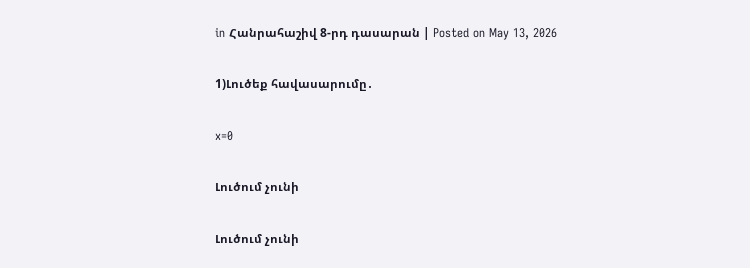in Հանրահաշիվ 8-րդ դասարան | Posted on May 13, 2026

1)Լուծեք հավասարումը․

x=0

Լուծում չունի

Լուծում չունի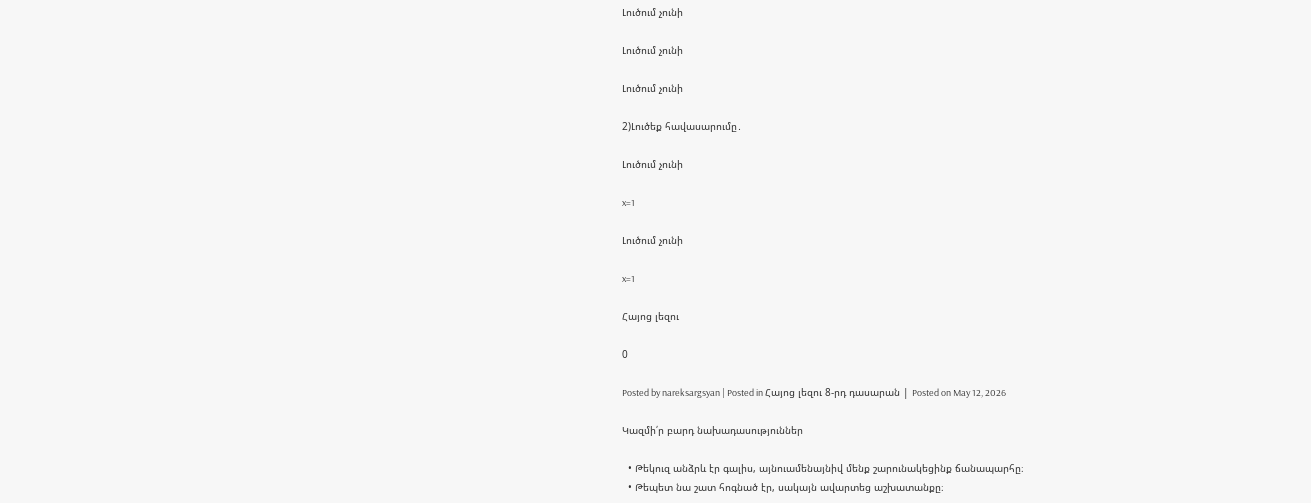Լուծում չունի

Լուծում չունի

Լուծում չունի

2)Լուծեք հավասարումը․

Լուծում չունի

x=1

Լուծում չունի

x=1

Հայոց լեզու

0

Posted by nareksargsyan | Posted in Հայոց լեզու 8-րդ դասարան | Posted on May 12, 2026

Կազմի՛ր բարդ նախադասություններ

  • Թեկուզ անձրև էր գալիս, այնուամենայնիվ մենք շարունակեցինք ճանապարհը։
  • Թեպետ նա շատ հոգնած էր, սակայն ավարտեց աշխատանքը։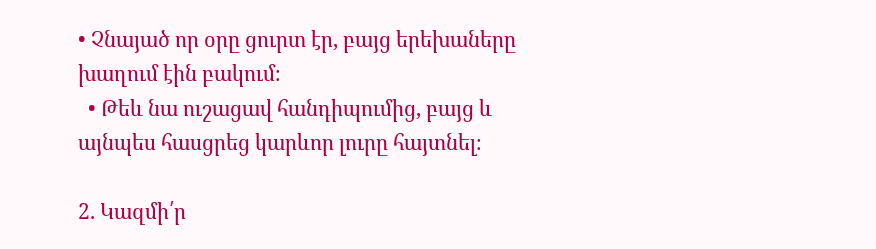• Չնայած որ օրը ցուրտ էր, բայց երեխաները խաղում էին բակում։
  • Թեև նա ուշացավ հանդիպումից, բայց և այնպես հասցրեց կարևոր լուրը հայտնել։

2. Կազմի՛ր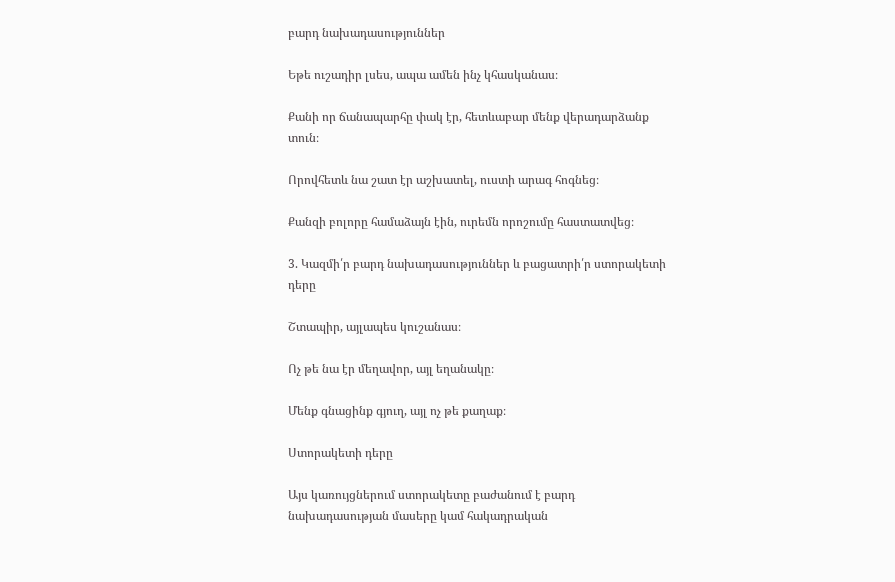բարդ նախադասություններ

Եթե ուշադիր լսես, ապա ամեն ինչ կհասկանաս։

Քանի որ ճանապարհը փակ էր, հետևաբար մենք վերադարձանք տուն։

Որովհետև նա շատ էր աշխատել, ուստի արագ հոգնեց։

Քանզի բոլորը համաձայն էին, ուրեմն որոշումը հաստատվեց։

3. Կազմի՛ր բարդ նախադասություններ և բացատրի՛ր ստորակետի դերը

Շտապիր, այլապես կուշանաս։

Ոչ թե նա էր մեղավոր, այլ եղանակը։

Մենք գնացինք գյուղ, այլ ոչ թե քաղաք։

Ստորակետի դերը

Այս կառույցներում ստորակետը բաժանում է բարդ նախադասության մասերը կամ հակադրական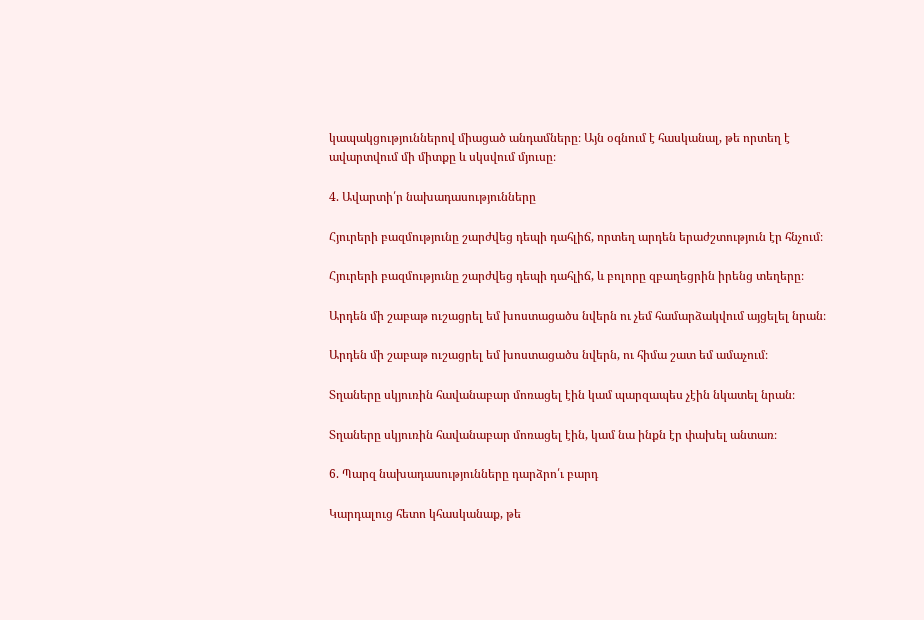կապակցություններով միացած անդամները։ Այն օգնում է հասկանալ, թե որտեղ է ավարտվում մի միտքը և սկսվում մյուսը։

4. Ավարտի՛ր նախադասությունները

Հյուրերի բազմությունը շարժվեց դեպի դահլիճ, որտեղ արդեն երաժշտություն էր հնչում։

Հյուրերի բազմությունը շարժվեց դեպի դահլիճ, և բոլորը զբաղեցրին իրենց տեղերը։

Արդեն մի շաբաթ ուշացրել եմ խոստացածս նվերն ու չեմ համարձակվում այցելել նրան։

Արդեն մի շաբաթ ուշացրել եմ խոստացածս նվերն, ու հիմա շատ եմ ամաչում։

Տղաները սկյուռին հավանաբար մոռացել էին կամ պարզապես չէին նկատել նրան։

Տղաները սկյուռին հավանաբար մոռացել էին, կամ նա ինքն էր փախել անտառ։

6. Պարզ նախադասությունները դարձրո՛ւ բարդ

Կարդալուց հետո կհասկանաք, թե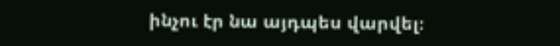ինչու էր նա այդպես վարվել։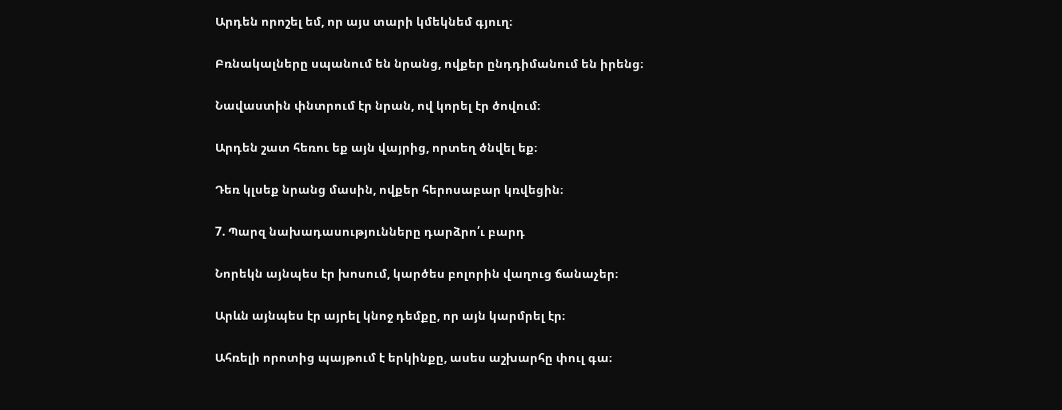Արդեն որոշել եմ, որ այս տարի կմեկնեմ գյուղ։

Բռնակալները սպանում են նրանց, ովքեր ընդդիմանում են իրենց։

Նավաստին փնտրում էր նրան, ով կորել էր ծովում։

Արդեն շատ հեռու եք այն վայրից, որտեղ ծնվել եք։

Դեռ կլսեք նրանց մասին, ովքեր հերոսաբար կռվեցին։

7. Պարզ նախադասությունները դարձրո՛ւ բարդ

Նորեկն այնպես էր խոսում, կարծես բոլորին վաղուց ճանաչեր։

Արևն այնպես էր այրել կնոջ դեմքը, որ այն կարմրել էր։

Ահռելի որոտից պայթում է երկինքը, ասես աշխարհը փուլ գա։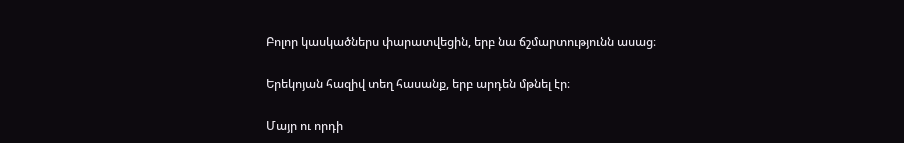Բոլոր կասկածներս փարատվեցին, երբ նա ճշմարտությունն ասաց։

Երեկոյան հազիվ տեղ հասանք, երբ արդեն մթնել էր։

Մայր ու որդի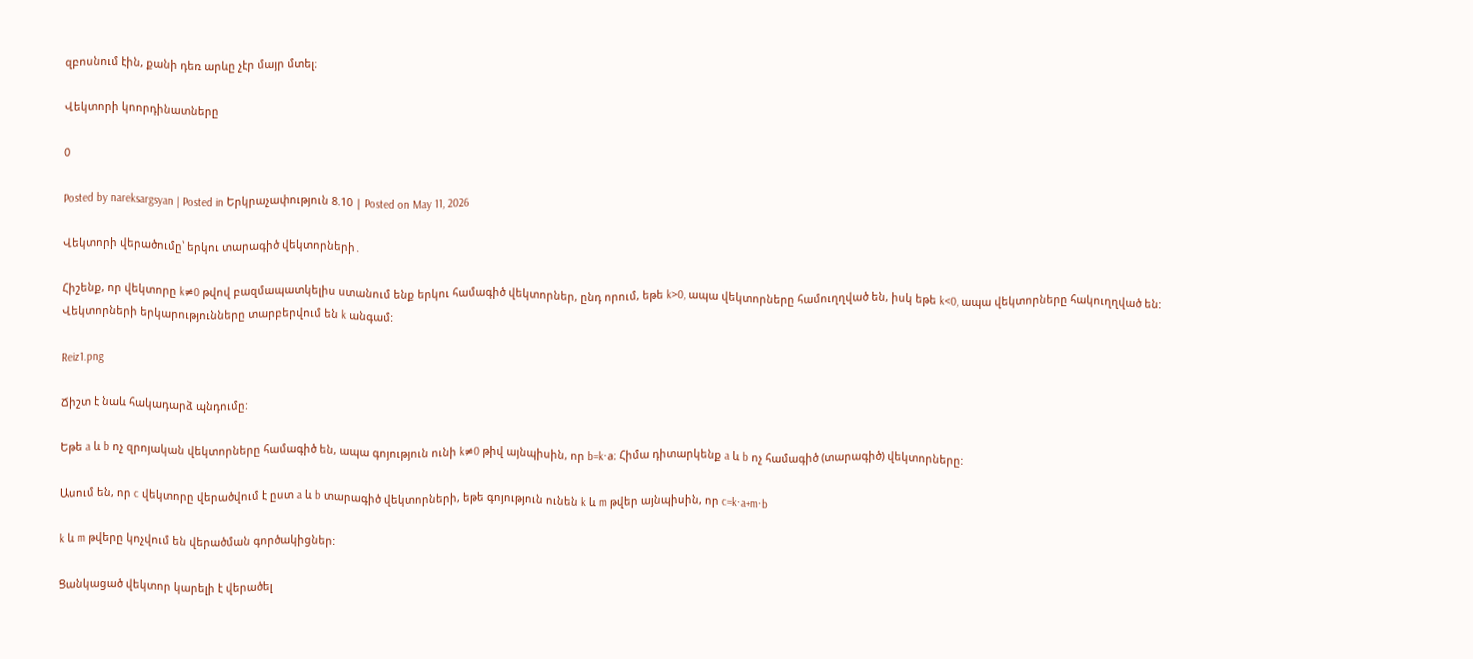զբոսնում էին, քանի դեռ արևը չէր մայր մտել։

Վեկտորի կոորդինատները

0

Posted by nareksargsyan | Posted in Երկրաչափություն 8.10 | Posted on May 11, 2026

Վեկտորի վերածումը՝ երկու տարագիծ վեկտորների․

Հիշենք, որ վեկտորը k≠0 թվով բազմապատկելիս ստանում ենք երկու համագիծ վեկտորներ, ընդ որում, եթե k>0, ապա վեկտորները համուղղված են, իսկ եթե k<0, ապա վեկտորները հակուղղված են: Վեկտորների երկարությունները տարբերվում են k անգամ:

Reiz1.png

Ճիշտ է նաև հակադարձ պնդումը:

Եթե a և b ոչ զրոյական վեկտորները համագիծ են, ապա գոյություն ունի k≠0 թիվ այնպիսին, որ b=k⋅a։ Հիմա դիտարկենք a և b ոչ համագիծ (տարագիծ) վեկտորները:

Ասում են, որ c վեկտորը վերածվում է ըստ a և b տարագիծ վեկտորների, եթե գոյություն ունեն k և m թվեր այնպիսին, որ c=k⋅a+m⋅b

k և m թվերը կոչվում են վերածման գործակիցներ:

Ցանկացած վեկտոր կարելի է վերածել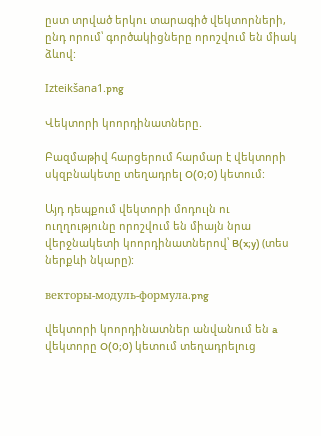ըստ տրված երկու տարագիծ վեկտորների, ընդ որում՝ գործակիցները որոշվում են միակ ձևով:

Izteikšana1.png

Վեկտորի կոորդինատները.

Բազմաթիվ հարցերում հարմար է վեկտորի սկզբնակետը տեղադրել O(0;0) կետում:

Այդ դեպքում վեկտորի մոդուլն ու ուղղությունը որոշվում են միայն նրա վերջնակետի կոորդինատներով՝ B(x;y) (տես ներքևի նկարը):

векторы-модуль-формула.png

վեկտորի կոորդինատներ անվանում են a վեկտորը O(0;0) կետում տեղադրելուց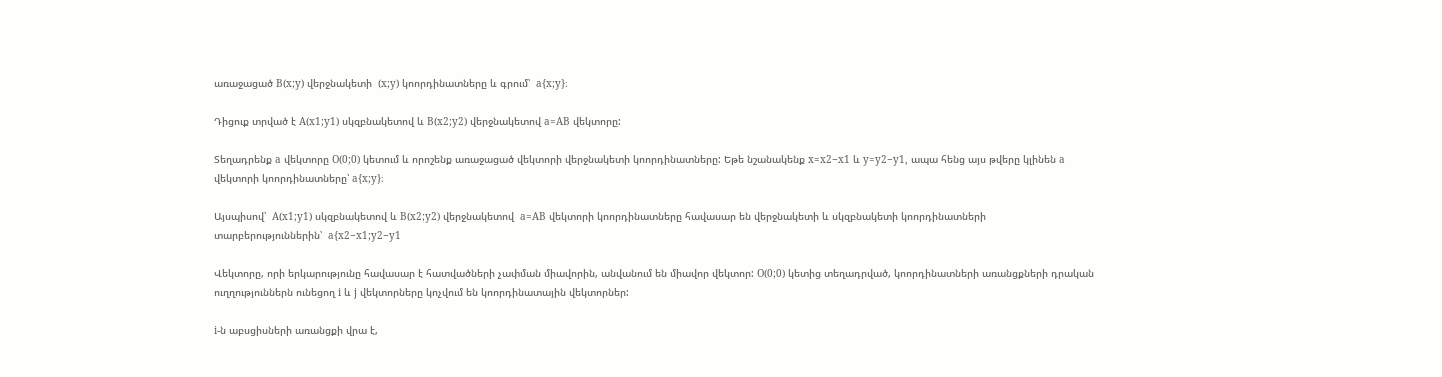առաջացած B(x;y) վերջնակետի  (x;y) կոորդինատները և գրում՝  a{x;y}։

Դիցուք տրված է A(x1;y1) սկզբնակետով և B(x2;y2) վերջնակետով a=AB վեկտորը:

Տեղադրենք a վեկտորը O(0;0) կետում և որոշենք առաջացած վեկտորի վերջնակետի կոորդինատները: Եթե նշանակենք x=x2−x1 և y=y2−y1, ապա հենց այս թվերը կլինեն a վեկտորի կոորդինատները՝ a{x;y}։

Այսպիսով՝  A(x1;y1) սկզբնակետով և B(x2;y2) վերջնակետով  a=AB վեկտորի կոորդինատները հավասար են վերջնակետի և սկզբնակետի կոորդինատների տարբերություններին՝  a{x2−x1;y2−y1

Վեկտորը, որի երկարությունը հավասար է հատվածների չափման միավորին, անվանում են միավոր վեկտոր: O(0;0) կետից տեղադրված, կոորդինատների առանցքների դրական ուղղություններն ունեցող i և j վեկտորները կոչվում են կոորդինատային վեկտորներ:

i-ն աբսցիսների առանցքի վրա է,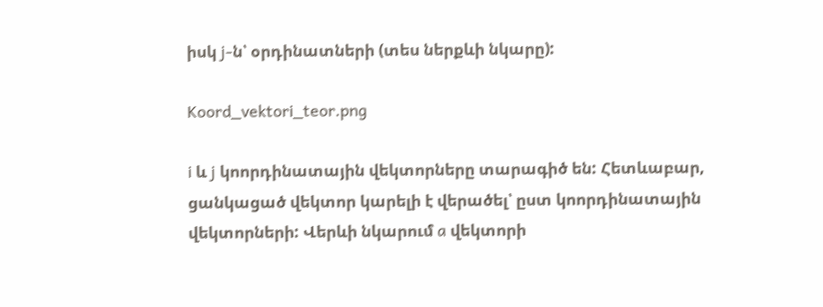իսկ j-ն՝ օրդինատների (տես ներքևի նկարը):

Koord_vektori_teor.png

i և j կոորդինատային վեկտորները տարագիծ են: Հետևաբար, ցանկացած վեկտոր կարելի է վերածել՝ ըստ կոորդինատային վեկտորների: Վերևի նկարում a վեկտորի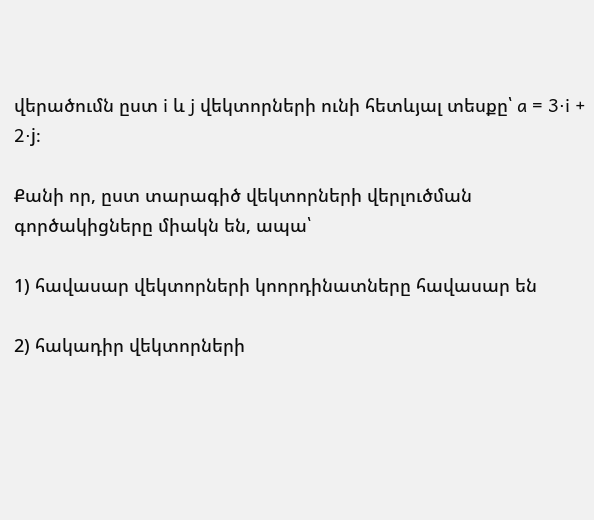վերածումն ըստ i և j վեկտորների ունի հետևյալ տեսքը՝ a = 3⋅i + 2⋅j։

Քանի որ, ըստ տարագիծ վեկտորների վերլուծման գործակիցները միակն են, ապա՝

1) հավասար վեկտորների կոորդինատները հավասար են

2) հակադիր վեկտորների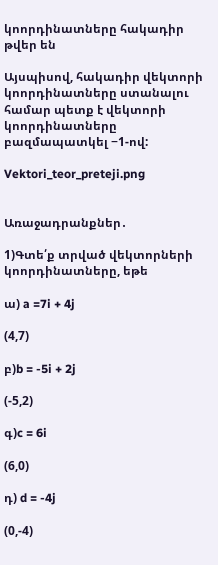կոորդինատները հակադիր թվեր են

Այսպիսով, հակադիր վեկտորի կոորդինատները ստանալու համար պետք է վեկտորի կոորդինատները բազմապատկել −1-ով:

Vektori_teor_preteji.png


Առաջադրանքներ․

1)Գտե՛ք տրված վեկտորների կոորդինատները, եթե

ա) a =7i + 4j

(4,7)

բ)b = -5i + 2j

(-5,2)

գ)c = 6i

(6,0)

դ) d = -4j

(0,-4)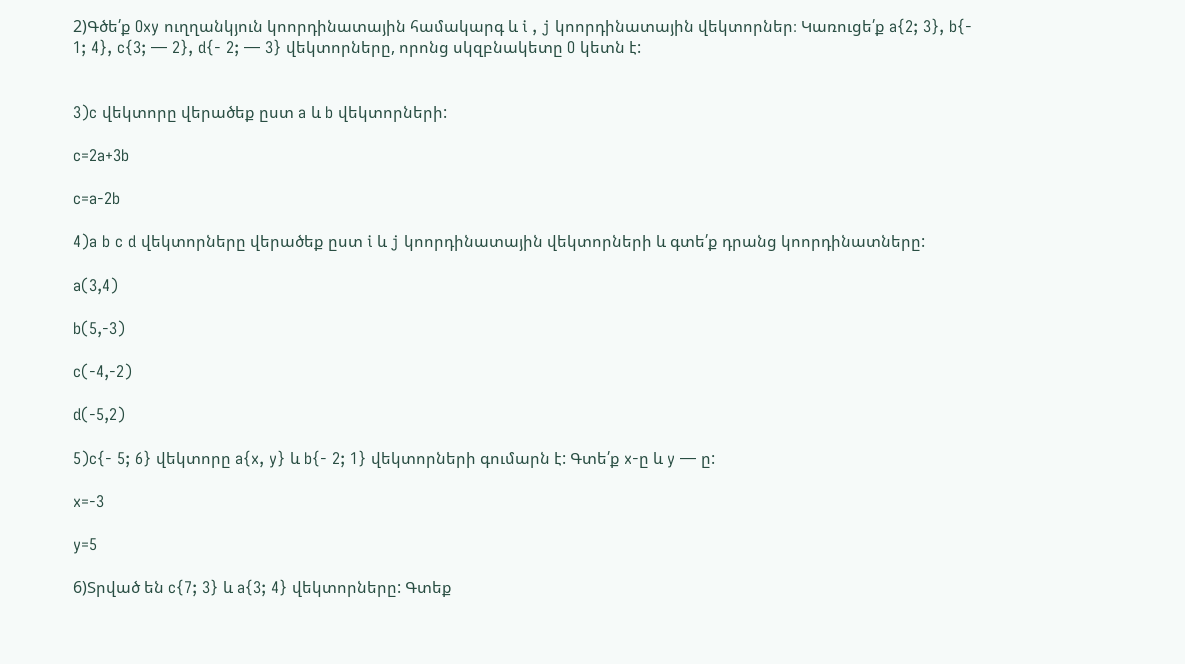2)Գծե՛ք Oxy ուղղանկյուն կոորդինատային համակարգ և i , j կոորդինատային վեկտորներ։ Կառուցե՛ք a{2; 3}, b{- 1; 4}, c{3; — 2}, d{- 2; — 3} վեկտորները, որոնց սկզբնակետը O կետն է:


3)c վեկտորը վերածեք ըստ a և b վեկտորների:

c=2a+3b

c=a-2b

4)a b c d վեկտորները վերածեք ըստ i և j կոորդինատային վեկտորների և գտե՛ք դրանց կոորդինատները:

a(3,4)

b(5,-3)

c(-4,-2)

d(-5,2)

5)c{- 5; 6} վեկտորը a{x, y} և b{- 2; 1} վեկտորների գումարն է: Գտե՛ք x-ը և y — ը:

x=-3

y=5

6)Տրված են c{7; 3} և a{3; 4} վեկտորները: Գտեք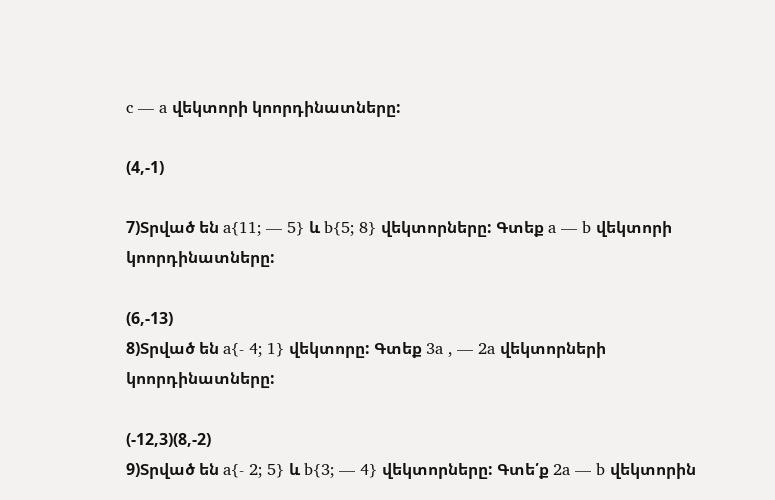c — a վեկտորի կոորդինատները:

(4,-1)

7)Տրված են a{11; — 5} և b{5; 8} վեկտորները: Գտեք a — b վեկտորի կոորդինատները:

(6,-13)
8)Տրված են a{- 4; 1} վեկտորը: Գտեք 3a , — 2a վեկտորների կոորդինատները:

(-12,3)(8,-2)
9)Տրված են a{- 2; 5} և b{3; — 4} վեկտորները: Գտե՛ք 2a — b վեկտորին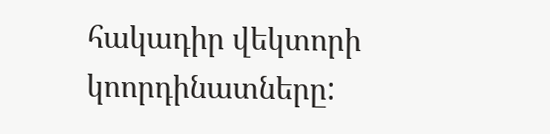հակադիր վեկտորի կոորդինատները: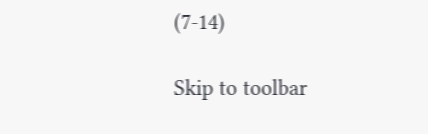(7-14)

Skip to toolbar